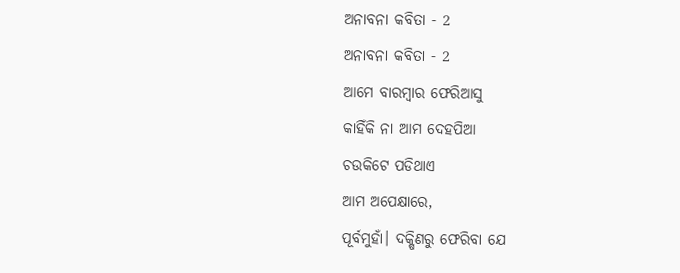ଅନାବନା କବିତା - 2
ଅନାବନା କବିତା - 2
ଆମେ ବାରମ୍ବାର ଫେରିଆସୁ
କାହିଁକି ନା ଆମ ଦେହପିଆ
ଚଉକିଟେ ପଡିଥାଏ
ଆମ ଅପେକ୍ଷାରେ,
ପୂର୍ବମୁହାଁ। ଦକ୍ଷିଣରୁ ଫେରିବା ଯେ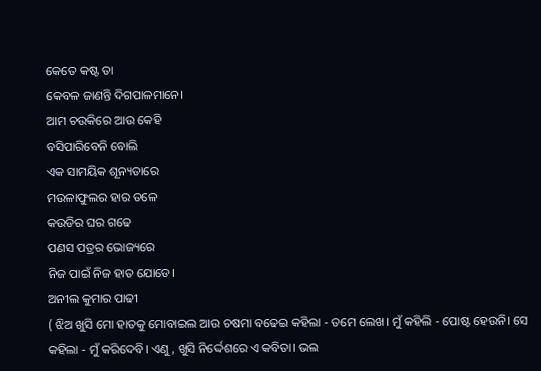କେତେ କଷ୍ଟ ତା
କେବଳ ଜାଣନ୍ତି ଦିଗପାଳମାନେ।
ଆମ ଚଉକିରେ ଆଉ କେହି
ବସିପାରିବେନି ବୋଲି
ଏକ ସାମୟିକ ଶୂନ୍ୟତାରେ
ମଉଳାଫୁଲର ହାର ତଳେ
କଉଡିର ଘର ଗଢେ
ପଣସ ପତ୍ରର ଭୋଜ୍ୟରେ
ନିଜ ପାଇଁ ନିଜ ହାତ ଯୋଡେ।
ଅନୀଲ କୁମାର ପାଢୀ
( ଝିଅ ଖୁସି ମୋ ହାତକୁ ମୋବାଇଲ ଆଉ ଚଷମା ବଢେଇ କହିଲା - ତମେ ଲେଖ। ମୁଁ କହିଲି - ପୋଷ୍ଟ ହେଉନି। ସେ କହିଲା - ମୁଁ କରିଦେବି। ଏଣୁ, ଖୁସି ନିର୍ଦ୍ଦେଶରେ ଏ କବିତା। ଭଲ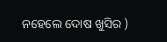ନହେଲେ ଦୋଷ ଖୁସିର )